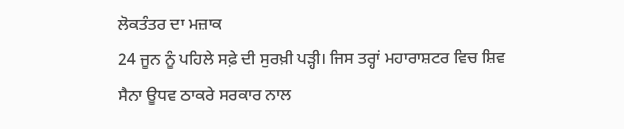ਲੋਕਤੰਤਰ ਦਾ ਮਜ਼ਾਕ
24 ਜੂਨ ਨੂੰ ਪਹਿਲੇ ਸਫ਼ੇ ਦੀ ਸੁਰਖ਼ੀ ਪੜ੍ਹੀ। ਜਿਸ ਤਰ੍ਹਾਂ ਮਹਾਰਾਸ਼ਟਰ ਵਿਚ ਸ਼ਿਵ ਸੈਨਾ ਊਧਵ ਠਾਕਰੇ ਸਰਕਾਰ ਨਾਲ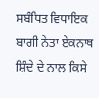ਸਬੰਧਿਤ ਵਿਧਾਇਕ ਬਾਗੀ ਨੇਤਾ ਏਕਨਾਥ ਸ਼ਿੰਦੇ ਦੇ ਨਾਲ ਕਿਸੇ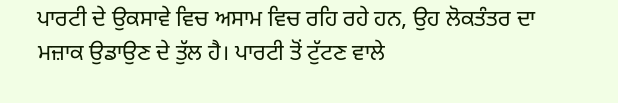ਪਾਰਟੀ ਦੇ ਉਕਸਾਵੇ ਵਿਚ ਅਸਾਮ ਵਿਚ ਰਹਿ ਰਹੇ ਹਨ, ਉਹ ਲੋਕਤੰਤਰ ਦਾ ਮਜ਼ਾਕ ਉਡਾਉਣ ਦੇ ਤੁੱਲ ਹੈ। ਪਾਰਟੀ ਤੋਂ ਟੁੱਟਣ ਵਾਲੇ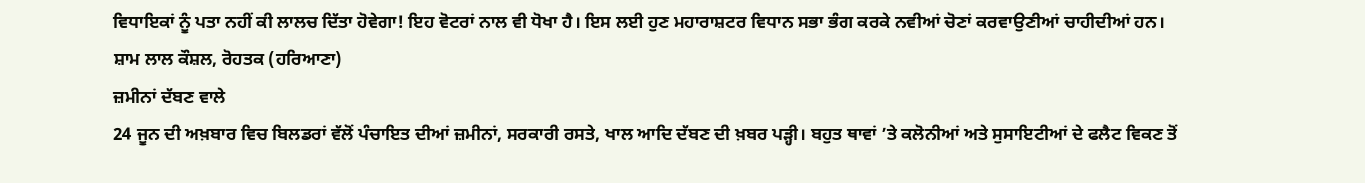ਵਿਧਾਇਕਾਂ ਨੂੰ ਪਤਾ ਨਹੀਂ ਕੀ ਲਾਲਚ ਦਿੱਤਾ ਹੋਵੇਗਾ! ਇਹ ਵੋਟਰਾਂ ਨਾਲ ਵੀ ਧੋਖਾ ਹੈ। ਇਸ ਲਈ ਹੁਣ ਮਹਾਰਾਸ਼ਟਰ ਵਿਧਾਨ ਸਭਾ ਭੰਗ ਕਰਕੇ ਨਵੀਆਂ ਚੋਣਾਂ ਕਰਵਾਉਣੀਆਂ ਚਾਹੀਦੀਆਂ ਹਨ।
ਸ਼ਾਮ ਲਾਲ ਕੌਸ਼ਲ, ਰੋਹਤਕ (ਹਰਿਆਣਾ)
ਜ਼ਮੀਨਾਂ ਦੱਬਣ ਵਾਲੇ
24 ਜੂਨ ਦੀ ਅਖ਼ਬਾਰ ਵਿਚ ਬਿਲਡਰਾਂ ਵੱਲੋਂ ਪੰਚਾਇਤ ਦੀਆਂ ਜ਼ਮੀਨਾਂ, ਸਰਕਾਰੀ ਰਸਤੇ, ਖਾਲ ਆਦਿ ਦੱਬਣ ਦੀ ਖ਼ਬਰ ਪੜ੍ਹੀ। ਬਹੁਤ ਥਾਵਾਂ ’ਤੇ ਕਲੋਨੀਆਂ ਅਤੇ ਸੁਸਾਇਟੀਆਂ ਦੇ ਫਲੈਟ ਵਿਕਣ ਤੋਂ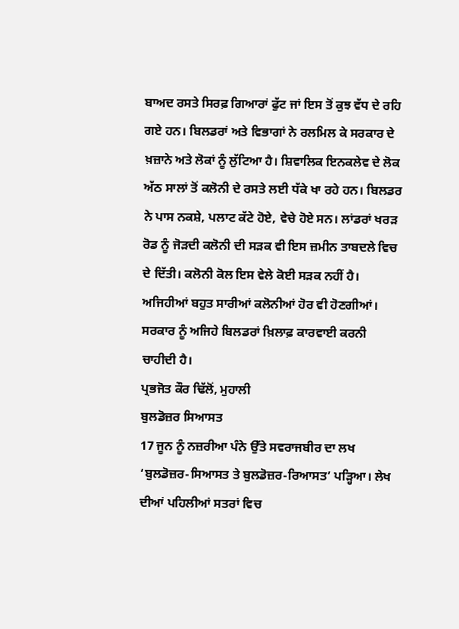ਬਾਅਦ ਰਸਤੇ ਸਿਰਫ਼ ਗਿਆਰਾਂ ਫੁੱਟ ਜਾਂ ਇਸ ਤੋਂ ਕੁਝ ਵੱਧ ਦੇ ਰਹਿ ਗਏ ਹਨ। ਬਿਲਡਰਾਂ ਅਤੇ ਵਿਭਾਗਾਂ ਨੇ ਰਲਮਿਲ ਕੇ ਸਰਕਾਰ ਦੇ ਖ਼ਜ਼ਾਨੇ ਅਤੇ ਲੋਕਾਂ ਨੂੰ ਲੁੱਟਿਆ ਹੈ। ਸ਼ਿਵਾਲਿਕ ਇਨਕਲੇਵ ਦੇ ਲੋਕ ਅੱਠ ਸਾਲਾਂ ਤੋਂ ਕਲੋਨੀ ਦੇ ਰਸਤੇ ਲਈ ਧੱਕੇ ਖਾ ਰਹੇ ਹਨ। ਬਿਲਡਰ ਨੇ ਪਾਸ ਨਕਸ਼ੇ, ਪਲਾਟ ਕੱਟੇ ਹੋਏ, ਵੇਚੇ ਹੋਏ ਸਨ। ਲਾਂਡਰਾਂ ਖਰੜ ਰੋਡ ਨੂੰ ਜੋੜਦੀ ਕਲੋਨੀ ਦੀ ਸੜਕ ਵੀ ਇਸ ਜ਼ਮੀਨ ਤਾਬਦਲੇ ਵਿਚ ਦੇ ਦਿੱਤੀ। ਕਲੋਨੀ ਕੋਲ ਇਸ ਵੇਲੇ ਕੋਈ ਸੜਕ ਨਹੀਂ ਹੈ। ਅਜਿਹੀਆਂ ਬਹੁਤ ਸਾਰੀਆਂ ਕਲੋਨੀਆਂ ਹੋਰ ਵੀ ਹੋਣਗੀਆਂ। ਸਰਕਾਰ ਨੂੰ ਅਜਿਹੇ ਬਿਲਡਰਾਂ ਖ਼ਿਲਾਫ਼ ਕਾਰਵਾਈ ਕਰਨੀ ਚਾਹੀਦੀ ਹੈ।
ਪ੍ਰਭਜੋਤ ਕੌਰ ਢਿੱਲੋਂ, ਮੁਹਾਲੀ
ਬੁਲਡੋਜ਼ਰ ਸਿਆਸਤ
17 ਜੂਨ ਨੂੰ ਨਜ਼ਰੀਆ ਪੰਨੇ ਉੱਤੇ ਸਵਰਾਜਬੀਰ ਦਾ ਲਖ ‘ਬੁਲਡੋਜ਼ਰ-ਸਿਆਸਤ ਤੇ ਬੁਲਡੋਜ਼ਰ-ਰਿਆਸਤ’ ਪੜ੍ਹਿਆ। ਲੇਖ ਦੀਆਂ ਪਹਿਲੀਆਂ ਸਤਰਾਂ ਵਿਚ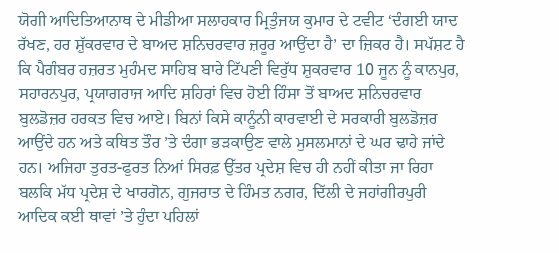ਯੋਗੀ ਆਦਿਤਿਆਨਾਥ ਦੇ ਮੀਡੀਆ ਸਲਾਹਕਾਰ ਮ੍ਰਿਤੁੰਜਯ ਕੁਮਾਰ ਦੇ ਟਵੀਟ ‘ਦੰਗਈ ਯਾਦ ਰੱਖਣ, ਹਰ ਸ਼ੁੱਕਰਵਾਰ ਦੇ ਬਾਅਦ ਸ਼ਨਿਚਰਵਾਰ ਜ਼ਰੂਰ ਆਉਂਦਾ ਹੈ’ ਦਾ ਜ਼ਿਕਰ ਹੈ। ਸਪੱਸ਼ਟ ਹੈ ਕਿ ਪੈਗੰਬਰ ਹਜ਼ਰਤ ਮੁਹੰਮਦ ਸਾਹਿਬ ਬਾਰੇ ਟਿੱਪਣੀ ਵਿਰੁੱਧ ਸ਼ੁਕਰਵਾਰ 10 ਜੂਨ ਨੂੰ ਕਾਨਪੁਰ, ਸਹਾਰਨਪੁਰ, ਪ੍ਰਯਾਗਰਾਜ ਆਦਿ ਸ਼ਹਿਰਾਂ ਵਿਚ ਹੋਈ ਹਿੰਸਾ ਤੋਂ ਬਾਅਦ ਸ਼ਨਿਚਰਵਾਰ ਬੁਲਡੋਜ਼ਰ ਹਰਕਤ ਵਿਚ ਆਏ। ਬਿਨਾਂ ਕਿਸੇ ਕਾਨੂੰਨੀ ਕਾਰਵਾਈ ਦੇ ਸਰਕਾਰੀ ਬੁਲਡੋਜ਼ਰ ਆਉਂਦੇ ਹਨ ਅਤੇ ਕਥਿਤ ਤੌਰ ’ਤੇ ਦੰਗਾ ਭੜਕਾਉਣ ਵਾਲੇ ਮੁਸਲਮਾਨਾਂ ਦੇ ਘਰ ਢਾਹੇ ਜਾਂਦੇ ਹਨ। ਅਜਿਹਾ ਤੁਰਤ-ਫੁਰਤ ਨਿਆਂ ਸਿਰਫ਼ ਉੱਤਰ ਪ੍ਰਦੇਸ਼ ਵਿਚ ਹੀ ਨਹੀਂ ਕੀਤਾ ਜਾ ਰਿਹਾ ਬਲਕਿ ਮੱਧ ਪ੍ਰਦੇਸ਼ ਦੇ ਖਾਰਗੋਨ, ਗੁਜਰਾਤ ਦੇ ਹਿੰਮਤ ਨਗਰ, ਦਿੱਲੀ ਦੇ ਜਹਾਂਗੀਰਪੁਰੀ ਆਦਿਕ ਕਈ ਥਾਵਾਂ ’ਤੇ ਹੁੰਦਾ ਪਹਿਲਾਂ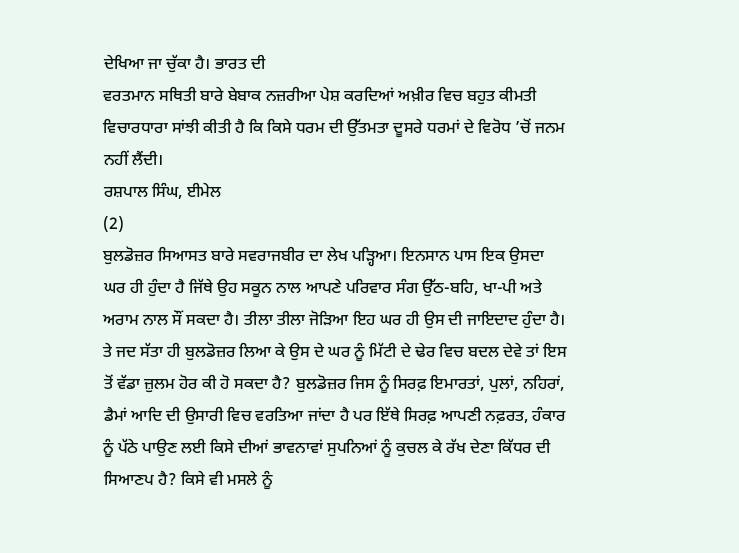ਦੇਖਿਆ ਜਾ ਚੁੱਕਾ ਹੈ। ਭਾਰਤ ਦੀ
ਵਰਤਮਾਨ ਸਥਿਤੀ ਬਾਰੇ ਬੇਬਾਕ ਨਜ਼ਰੀਆ ਪੇਸ਼ ਕਰਦਿਆਂ ਅਖ਼ੀਰ ਵਿਚ ਬਹੁਤ ਕੀਮਤੀ ਵਿਚਾਰਧਾਰਾ ਸਾਂਝੀ ਕੀਤੀ ਹੈ ਕਿ ਕਿਸੇ ਧਰਮ ਦੀ ਉੱਤਮਤਾ ਦੂਸਰੇ ਧਰਮਾਂ ਦੇ ਵਿਰੋਧ ’ਚੋਂ ਜਨਮ ਨਹੀਂ ਲੈਂਦੀ।
ਰਸ਼ਪਾਲ ਸਿੰਘ, ਈਮੇਲ
(2)
ਬੁਲਡੋਜ਼ਰ ਸਿਆਸਤ ਬਾਰੇ ਸਵਰਾਜਬੀਰ ਦਾ ਲੇਖ ਪੜ੍ਹਿਆ। ਇਨਸਾਨ ਪਾਸ ਇਕ ਉਸਦਾ ਘਰ ਹੀ ਹੁੰਦਾ ਹੈ ਜਿੱਥੇ ਉਹ ਸਕੂਨ ਨਾਲ ਆਪਣੇ ਪਰਿਵਾਰ ਸੰਗ ਉੱਠ-ਬਹਿ, ਖਾ-ਪੀ ਅਤੇ ਅਰਾਮ ਨਾਲ ਸੌਂ ਸਕਦਾ ਹੈ। ਤੀਲਾ ਤੀਲਾ ਜੋੜਿਆ ਇਹ ਘਰ ਹੀ ਉਸ ਦੀ ਜਾਇਦਾਦ ਹੁੰਦਾ ਹੈ। ਤੇ ਜਦ ਸੱਤਾ ਹੀ ਬੁਲਡੋਜ਼ਰ ਲਿਆ ਕੇ ਉਸ ਦੇ ਘਰ ਨੂੰ ਮਿੱਟੀ ਦੇ ਢੇਰ ਵਿਚ ਬਦਲ ਦੇਵੇ ਤਾਂ ਇਸ ਤੋਂ ਵੱਡਾ ਜ਼ੁਲਮ ਹੋਰ ਕੀ ਹੋ ਸਕਦਾ ਹੈ? ਬੁਲਡੋਜ਼ਰ ਜਿਸ ਨੂੰ ਸਿਰਫ਼ ਇਮਾਰਤਾਂ, ਪੁਲਾਂ, ਨਹਿਰਾਂ, ਡੈਮਾਂ ਆਦਿ ਦੀ ਉਸਾਰੀ ਵਿਚ ਵਰਤਿਆ ਜਾਂਦਾ ਹੈ ਪਰ ਇੱਥੇ ਸਿਰਫ਼ ਆਪਣੀ ਨਫ਼ਰਤ, ਹੰਕਾਰ ਨੂੰ ਪੱਠੇ ਪਾਉਣ ਲਈ ਕਿਸੇ ਦੀਆਂ ਭਾਵਨਾਵਾਂ ਸੁਪਨਿਆਂ ਨੂੰ ਕੁਚਲ ਕੇ ਰੱਖ ਦੇਣਾ ਕਿੱਧਰ ਦੀ ਸਿਆਣਪ ਹੈ? ਕਿਸੇ ਵੀ ਮਸਲੇ ਨੂੰ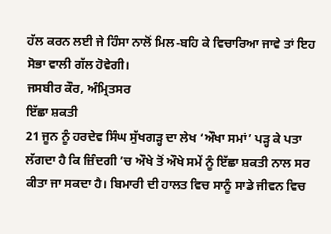ਹੱਲ ਕਰਨ ਲਈ ਜੇ ਹਿੰਸਾ ਨਾਲੋਂ ਮਿਲ-ਬਹਿ ਕੇ ਵਿਚਾਰਿਆ ਜਾਵੇ ਤਾਂ ਇਹ ਸੋਭਾ ਵਾਲੀ ਗੱਲ ਹੋਵੇਗੀ।
ਜਸਬੀਰ ਕੌਰ, ਅੰਮ੍ਰਿਤਸਰ
ਇੱਛਾ ਸ਼ਕਤੀ
21 ਜੂਨ ਨੂੰ ਹਰਦੇਵ ਸਿੰਘ ਸੁੱਖਗੜ੍ਹ ਦਾ ਲੇਖ ‘ਔਖਾ ਸਮਾਂ’ ਪੜ੍ਹ ਕੇ ਪਤਾ ਲੱਗਦਾ ਹੈ ਕਿ ਜ਼ਿੰਦਗੀ ’ਚ ਔਖੇ ਤੋਂ ਔਖੇ ਸਮੇਂ ਨੂੰ ਇੱਛਾ ਸ਼ਕਤੀ ਨਾਲ ਸਰ ਕੀਤਾ ਜਾ ਸਕਦਾ ਹੈ। ਬਿਮਾਰੀ ਦੀ ਹਾਲਤ ਵਿਚ ਸਾਨੂੰ ਸਾਡੇ ਜੀਵਨ ਵਿਚ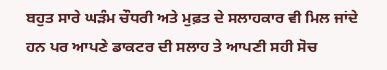ਬਹੁਤ ਸਾਰੇ ਘੜੰਮ ਚੌਧਰੀ ਅਤੇ ਮੁਫ਼ਤ ਦੇ ਸਲਾਹਕਾਰ ਵੀ ਮਿਲ ਜਾਂਦੇ ਹਨ ਪਰ ਆਪਣੇ ਡਾਕਟਰ ਦੀ ਸਲਾਹ ਤੇ ਆਪਣੀ ਸਹੀ ਸੋਚ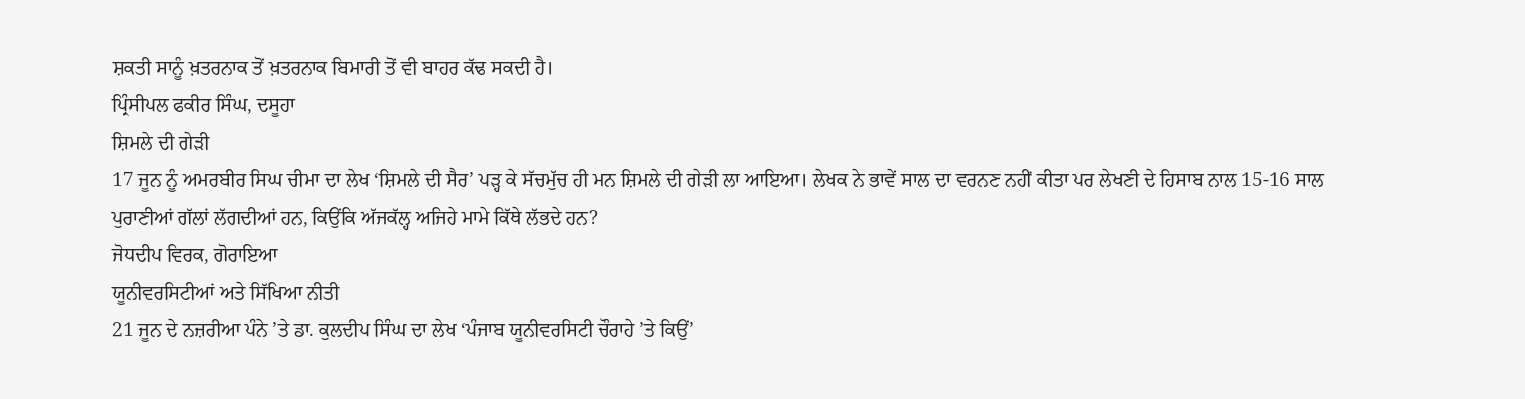ਸ਼ਕਤੀ ਸਾਨੂੰ ਖ਼ਤਰਨਾਕ ਤੋਂ ਖ਼ਤਰਨਾਕ ਬਿਮਾਰੀ ਤੋਂ ਵੀ ਬਾਹਰ ਕੱਢ ਸਕਦੀ ਹੈ।
ਪ੍ਰਿੰਸੀਪਲ ਫਕੀਰ ਸਿੰਘ, ਦਸੂਹਾ
ਸ਼ਿਮਲੇ ਦੀ ਗੇੜੀ
17 ਜੂਨ ਨੂੰ ਅਮਰਬੀਰ ਸਿਘ ਚੀਮਾ ਦਾ ਲੇਖ ‘ਸ਼ਿਮਲੇ ਦੀ ਸੈਰ’ ਪੜ੍ਹ ਕੇ ਸੱਚਮੁੱਚ ਹੀ ਮਨ ਸ਼ਿਮਲੇ ਦੀ ਗੇੜੀ ਲਾ ਆਇਆ। ਲੇਖਕ ਨੇ ਭਾਵੇਂ ਸਾਲ ਦਾ ਵਰਨਣ ਨਹੀਂ ਕੀਤਾ ਪਰ ਲੇਖਣੀ ਦੇ ਹਿਸਾਬ ਨਾਲ 15-16 ਸਾਲ ਪੁਰਾਣੀਆਂ ਗੱਲਾਂ ਲੱਗਦੀਆਂ ਹਨ, ਕਿਉਂਕਿ ਅੱਜਕੱਲ੍ਹ ਅਜਿਹੇ ਮਾਮੇ ਕਿੱਥੇ ਲੱਭਦੇ ਹਨ?
ਜੋਧਦੀਪ ਵਿਰਕ, ਗੋਰਾਇਆ
ਯੂਨੀਵਰਸਿਟੀਆਂ ਅਤੇ ਸਿੱਖਿਆ ਨੀਤੀ
21 ਜੂਨ ਦੇ ਨਜ਼ਰੀਆ ਪੰਨੇ ’ਤੇ ਡਾ. ਕੁਲਦੀਪ ਸਿੰਘ ਦਾ ਲੇਖ ‘ਪੰਜਾਬ ਯੂਨੀਵਰਸਿਟੀ ਚੌਰਾਹੇ ’ਤੇ ਕਿਉਂ’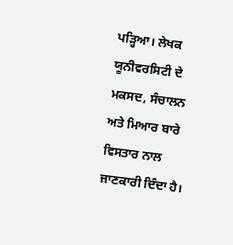ਪੜ੍ਹਿਆ। ਲੇਖਕ ਯੂਨੀਵਰਸਿਟੀ ਦੇ ਮਕਸਦ, ਸੰਚਾਲਨ ਅਤੇ ਮਿਆਰ ਬਾਰੇ ਵਿਸਤਾਰ ਨਾਲ ਜਾਣਕਾਰੀ ਦਿੰਦਾ ਹੈ।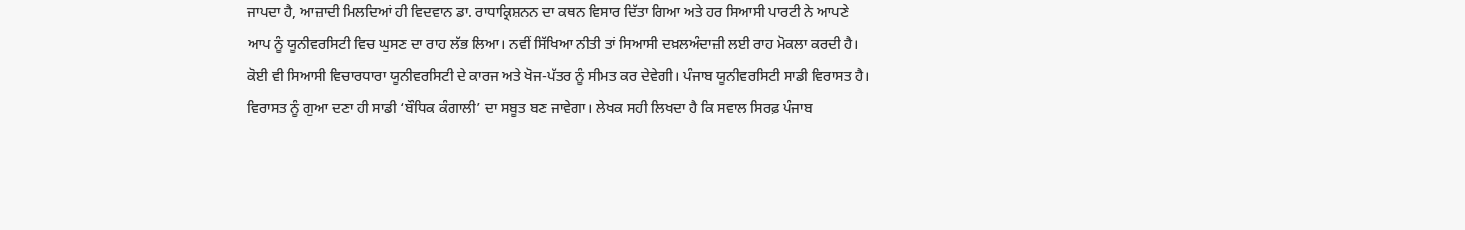ਜਾਪਦਾ ਹੈ, ਆਜ਼ਾਦੀ ਮਿਲਦਿਆਂ ਹੀ ਵਿਦਵਾਨ ਡਾ. ਰਾਧਾਕ੍ਰਿਸ਼ਨਨ ਦਾ ਕਥਨ ਵਿਸਾਰ ਦਿੱਤਾ ਗਿਆ ਅਤੇ ਹਰ ਸਿਆਸੀ ਪਾਰਟੀ ਨੇ ਆਪਣੇ ਆਪ ਨੂੰ ਯੂਨੀਵਰਸਿਟੀ ਵਿਚ ਘੁਸਣ ਦਾ ਰਾਹ ਲੱਭ ਲਿਆ। ਨਵੀਂ ਸਿੱਖਿਆ ਨੀਤੀ ਤਾਂ ਸਿਆਸੀ ਦਖ਼ਲਅੰਦਾਜ਼ੀ ਲਈ ਰਾਹ ਮੋਕਲਾ ਕਰਦੀ ਹੈ। ਕੋਈ ਵੀ ਸਿਆਸੀ ਵਿਚਾਰਧਾਰਾ ਯੂਨੀਵਰਸਿਟੀ ਦੇ ਕਾਰਜ ਅਤੇ ਖੋਜ-ਪੱਤਰ ਨੂੰ ਸੀਮਤ ਕਰ ਦੇਵੇਗੀ। ਪੰਜਾਬ ਯੂਨੀਵਰਸਿਟੀ ਸਾਡੀ ਵਿਰਾਸਤ ਹੈ। ਵਿਰਾਸਤ ਨੂੰ ਗੁਆ ਦਣਾ ਹੀ ਸਾਡੀ ‘ਬੌਧਿਕ ਕੰਗਾਲੀ’ ਦਾ ਸਬੂਤ ਬਣ ਜਾਵੇਗਾ। ਲੇਖਕ ਸਹੀ ਲਿਖਦਾ ਹੈ ਕਿ ਸਵਾਲ ਸਿਰਫ਼ ਪੰਜਾਬ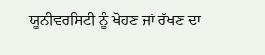ਯੂਨੀਵਰਸਿਟੀ ਨੂੰ ਖੋਹਣ ਜਾਂ ਰੱਖਣ ਦਾ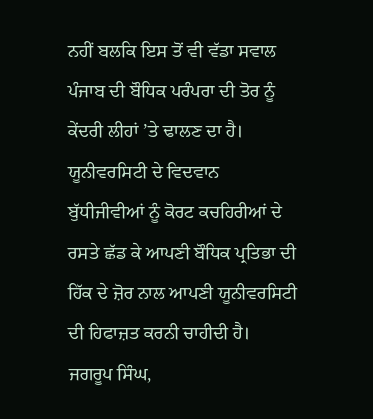ਨਹੀਂ ਬਲਕਿ ਇਸ ਤੋਂ ਵੀ ਵੱਡਾ ਸਵਾਲ ਪੰਜਾਬ ਦੀ ਬੌਧਿਕ ਪਰੰਪਰਾ ਦੀ ਤੋਰ ਨੂੰ ਕੇਂਦਰੀ ਲੀਹਾਂ ’ਤੇ ਢਾਲਣ ਦਾ ਹੈ। ਯੂਨੀਵਰਸਿਟੀ ਦੇ ਵਿਦਵਾਨ ਬੁੱਧੀਜੀਵੀਆਂ ਨੂੰ ਕੋਰਟ ਕਚਹਿਰੀਆਂ ਦੇ ਰਸਤੇ ਛੱਡ ਕੇ ਆਪਣੀ ਬੌਧਿਕ ਪ੍ਰਤਿਭਾ ਦੀ ਹਿੱਕ ਦੇ ਜ਼ੋਰ ਨਾਲ ਆਪਣੀ ਯੂਨੀਵਰਸਿਟੀ ਦੀ ਹਿਫਾਜ਼ਤ ਕਰਨੀ ਚਾਹੀਦੀ ਹੈ।
ਜਗਰੂਪ ਸਿੰਘ,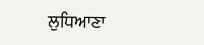ਲੁਧਿਆਣਾ